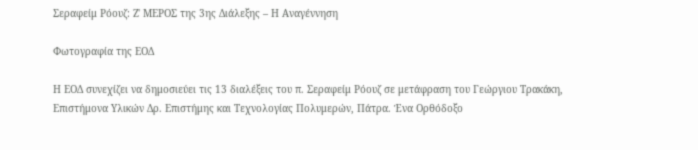Σεραφείμ Ρόουζ: Ζ' ΜΕΡΟΣ της 3ης Διάλεξης – Η Αναγέννηση

Φωτογραφία της ΕΟΔ

Η ΕΟΔ συνεχίζει να δημοσιεύει τις 13 διαλέξεις του π. Σεραφείμ Ρόουζ σε μετάφραση του Γεώργιου Τρακάκη, Επιστήμονα Υλικών Δρ. Επιστήμης και Τεχνολογίας Πολυμερών, Πάτρα. Ένα Ορθόδοξο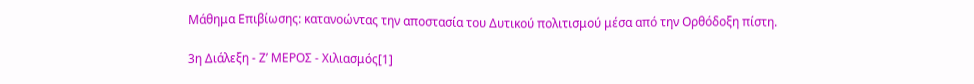Μάθημα Επιβίωσης: κατανοώντας την αποστασία του Δυτικού πολιτισμού μέσα από την Ορθόδοξη πίστη.

3η Διάλεξη - Ζ’ ΜΕΡΟΣ - Χιλιασμός[1]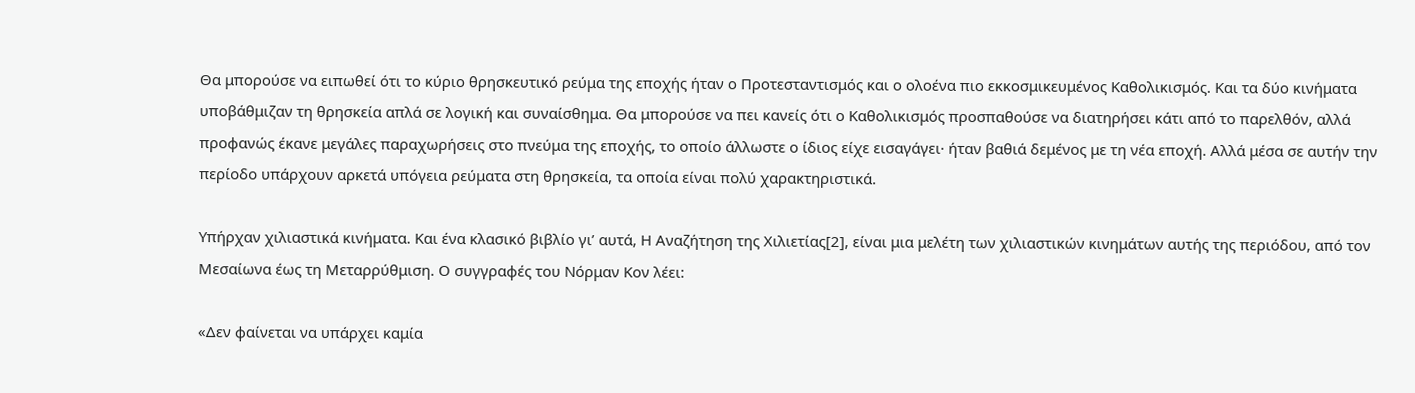Θα μπορούσε να ειπωθεί ότι το κύριο θρησκευτικό ρεύμα της εποχής ήταν ο Προτεσταντισμός και ο ολοένα πιο εκκοσμικευμένος Καθολικισμός. Και τα δύο κινήματα υποβάθμιζαν τη θρησκεία απλά σε λογική και συναίσθημα. Θα μπορούσε να πει κανείς ότι ο Καθολικισμός προσπαθούσε να διατηρήσει κάτι από το παρελθόν, αλλά προφανώς έκανε μεγάλες παραχωρήσεις στο πνεύμα της εποχής, το οποίο άλλωστε ο ίδιος είχε εισαγάγει· ήταν βαθιά δεμένος με τη νέα εποχή. Αλλά μέσα σε αυτήν την περίοδο υπάρχουν αρκετά υπόγεια ρεύματα στη θρησκεία, τα οποία είναι πολύ χαρακτηριστικά.

Υπήρχαν χιλιαστικά κινήματα. Και ένα κλασικό βιβλίο γι’ αυτά, Η Αναζήτηση της Χιλιετίας[2], είναι μια μελέτη των χιλιαστικών κινημάτων αυτής της περιόδου, από τον Μεσαίωνα έως τη Μεταρρύθμιση. Ο συγγραφές του Νόρμαν Κον λέει:

«Δεν φαίνεται να υπάρχει καμία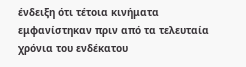ένδειξη ότι τέτοια κινήματα εμφανίστηκαν πριν από τα τελευταία χρόνια του ενδέκατου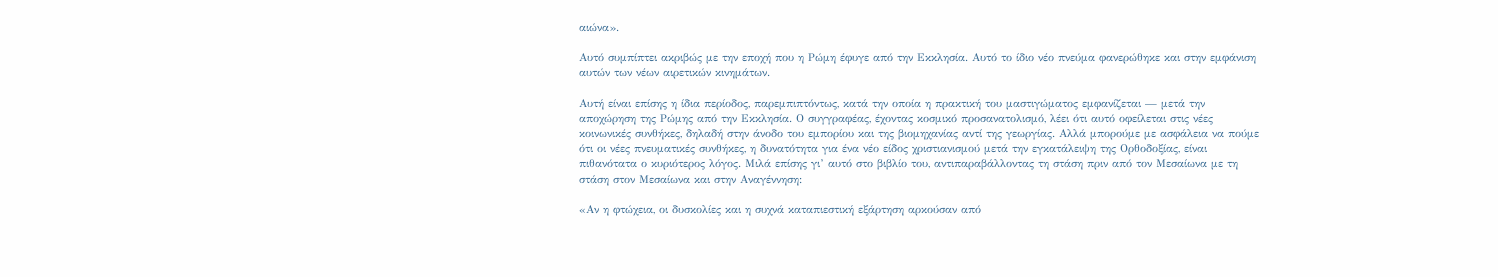αιώνα».

Αυτό συμπίπτει ακριβώς με την εποχή που η Ρώμη έφυγε από την Εκκλησία. Αυτό το ίδιο νέο πνεύμα φανερώθηκε και στην εμφάνιση αυτών των νέων αιρετικών κινημάτων.

Αυτή είναι επίσης η ίδια περίοδος, παρεμπιπτόντως, κατά την οποία η πρακτική του μαστιγώματος εμφανίζεται — μετά την αποχώρηση της Ρώμης από την Εκκλησία. Ο συγγραφέας, έχοντας κοσμικό προσανατολισμό, λέει ότι αυτό οφείλεται στις νέες κοινωνικές συνθήκες, δηλαδή στην άνοδο του εμπορίου και της βιομηχανίας αντί της γεωργίας. Αλλά μπορούμε με ασφάλεια να πούμε ότι οι νέες πνευματικές συνθήκες, η δυνατότητα για ένα νέο είδος χριστιανισμού μετά την εγκατάλειψη της Ορθοδοξίας, είναι πιθανότατα ο κυριότερος λόγος. Μιλά επίσης γι’ αυτό στο βιβλίο του, αντιπαραβάλλοντας τη στάση πριν από τον Μεσαίωνα με τη στάση στον Μεσαίωνα και στην Αναγέννηση:

«Αν η φτώχεια, οι δυσκολίες και η συχνά καταπιεστική εξάρτηση αρκούσαν από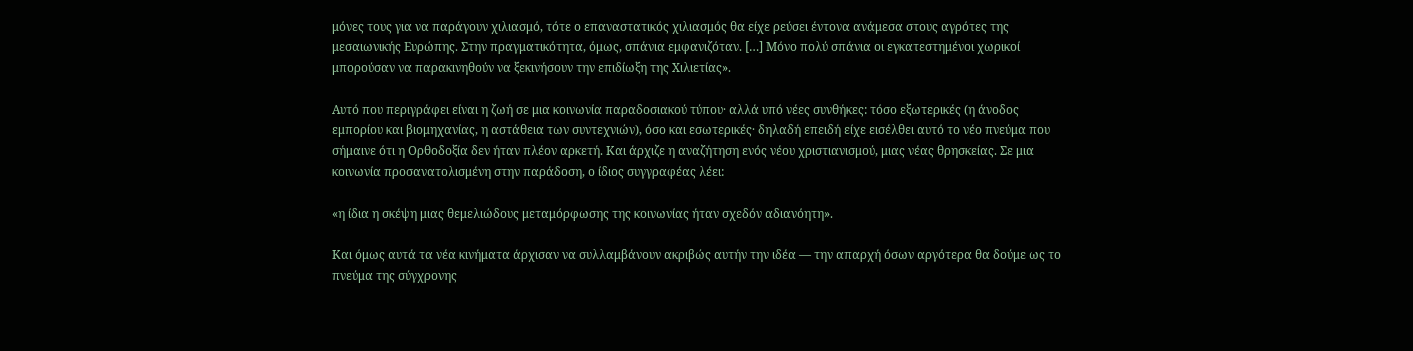μόνες τους για να παράγουν χιλιασμό, τότε ο επαναστατικός χιλιασμός θα είχε ρεύσει έντονα ανάμεσα στους αγρότες της μεσαιωνικής Ευρώπης. Στην πραγματικότητα, όμως, σπάνια εμφανιζόταν. […] Μόνο πολύ σπάνια οι εγκατεστημένοι χωρικοί μπορούσαν να παρακινηθούν να ξεκινήσουν την επιδίωξη της Χιλιετίας».

Αυτό που περιγράφει είναι η ζωή σε μια κοινωνία παραδοσιακού τύπου· αλλά υπό νέες συνθήκες: τόσο εξωτερικές (η άνοδος εμπορίου και βιομηχανίας, η αστάθεια των συντεχνιών), όσο και εσωτερικές· δηλαδή επειδή είχε εισέλθει αυτό το νέο πνεύμα που σήμαινε ότι η Ορθοδοξία δεν ήταν πλέον αρκετή. Και άρχιζε η αναζήτηση ενός νέου χριστιανισμού, μιας νέας θρησκείας. Σε μια κοινωνία προσανατολισμένη στην παράδοση, ο ίδιος συγγραφέας λέει:

«η ίδια η σκέψη μιας θεμελιώδους μεταμόρφωσης της κοινωνίας ήταν σχεδόν αδιανόητη».

Και όμως αυτά τα νέα κινήματα άρχισαν να συλλαμβάνουν ακριβώς αυτήν την ιδέα — την απαρχή όσων αργότερα θα δούμε ως το πνεύμα της σύγχρονης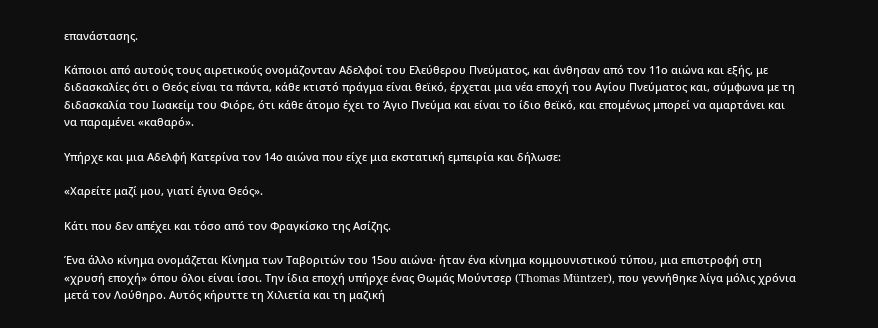επανάστασης.

Κάποιοι από αυτούς τους αιρετικούς ονομάζονταν Αδελφοί του Ελεύθερου Πνεύματος, και άνθησαν από τον 11ο αιώνα και εξής, με διδασκαλίες ότι ο Θεός είναι τα πάντα, κάθε κτιστό πράγμα είναι θεϊκό, έρχεται μια νέα εποχή του Αγίου Πνεύματος και, σύμφωνα με τη διδασκαλία του Ιωακείμ του Φιόρε, ότι κάθε άτομο έχει το Άγιο Πνεύμα και είναι το ίδιο θεϊκό, και επομένως μπορεί να αμαρτάνει και να παραμένει «καθαρό».

Υπήρχε και μια Αδελφή Κατερίνα τον 14ο αιώνα που είχε μια εκστατική εμπειρία και δήλωσε:

«Χαρείτε μαζί μου, γιατί έγινα Θεός».

Κάτι που δεν απέχει και τόσο από τον Φραγκίσκο της Ασίζης.

Ένα άλλο κίνημα ονομάζεται Κίνημα των Ταβοριτών του 15ου αιώνα· ήταν ένα κίνημα κομμουνιστικού τύπου, μια επιστροφή στη «χρυσή εποχή» όπου όλοι είναι ίσοι. Την ίδια εποχή υπήρχε ένας Θωμάς Μούντσερ (Thomas Müntzer), που γεννήθηκε λίγα μόλις χρόνια μετά τον Λούθηρο. Αυτός κήρυττε τη Χιλιετία και τη μαζική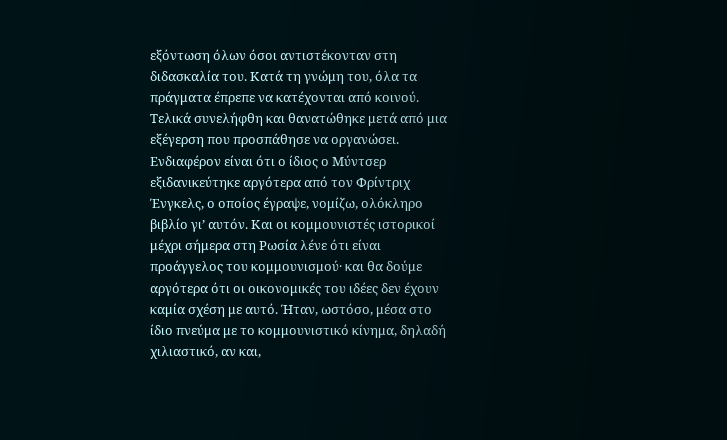εξόντωση όλων όσοι αντιστέκονταν στη διδασκαλία του. Κατά τη γνώμη του, όλα τα πράγματα έπρεπε να κατέχονται από κοινού. Τελικά συνελήφθη και θανατώθηκε μετά από μια εξέγερση που προσπάθησε να οργανώσει. Ενδιαφέρον είναι ότι ο ίδιος ο Μύντσερ εξιδανικεύτηκε αργότερα από τον Φρίντριχ Ένγκελς, ο οποίος έγραψε, νομίζω, ολόκληρο βιβλίο γι’ αυτόν. Και οι κομμουνιστές ιστορικοί μέχρι σήμερα στη Ρωσία λένε ότι είναι προάγγελος του κομμουνισμού· και θα δούμε αργότερα ότι οι οικονομικές του ιδέες δεν έχουν καμία σχέση με αυτό. Ήταν, ωστόσο, μέσα στο ίδιο πνεύμα με το κομμουνιστικό κίνημα, δηλαδή χιλιαστικό, αν και,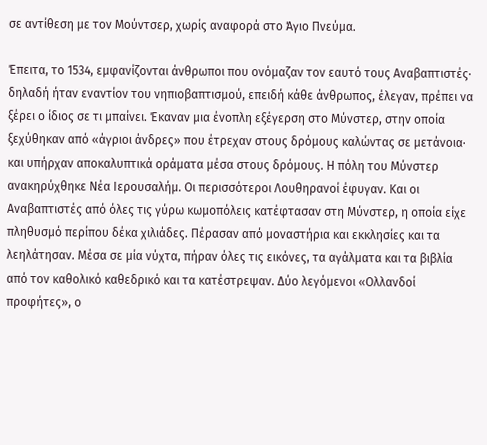σε αντίθεση με τον Μούντσερ, χωρίς αναφορά στο Άγιο Πνεύμα.

Έπειτα, το 1534, εμφανίζονται άνθρωποι που ονόμαζαν τον εαυτό τους Αναβαπτιστές· δηλαδή ήταν εναντίον του νηπιοβαπτισμού, επειδή κάθε άνθρωπος, έλεγαν, πρέπει να ξέρει ο ίδιος σε τι μπαίνει. Έκαναν μια ένοπλη εξέγερση στο Μύνστερ, στην οποία ξεχύθηκαν από «άγριοι άνδρες» που έτρεχαν στους δρόμους καλώντας σε μετάνοια· και υπήρχαν αποκαλυπτικά οράματα μέσα στους δρόμους. Η πόλη του Μύνστερ ανακηρύχθηκε Νέα Ιερουσαλήμ. Οι περισσότεροι Λουθηρανοί έφυγαν. Και οι Αναβαπτιστές από όλες τις γύρω κωμοπόλεις κατέφτασαν στη Μύνστερ, η οποία είχε πληθυσμό περίπου δέκα χιλιάδες. Πέρασαν από μοναστήρια και εκκλησίες και τα λεηλάτησαν. Μέσα σε μία νύχτα, πήραν όλες τις εικόνες, τα αγάλματα και τα βιβλία από τον καθολικό καθεδρικό και τα κατέστρεψαν. Δύο λεγόμενοι «Ολλανδοί προφήτες», ο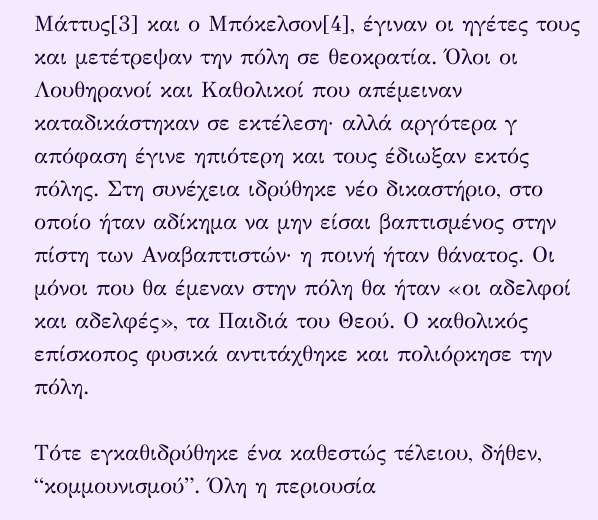Μάττυς[3] και ο Μπόκελσον[4], έγιναν οι ηγέτες τους και μετέτρεψαν την πόλη σε θεοκρατία. Όλοι οι Λουθηρανοί και Καθολικοί που απέμειναν καταδικάστηκαν σε εκτέλεση· αλλά αργότερα γ απόφαση έγινε ηπιότερη και τους έδιωξαν εκτός πόλης. Στη συνέχεια ιδρύθηκε νέο δικαστήριο, στο οποίο ήταν αδίκημα να μην είσαι βαπτισμένος στην πίστη των Αναβαπτιστών· η ποινή ήταν θάνατος. Οι μόνοι που θα έμεναν στην πόλη θα ήταν «οι αδελφοί και αδελφές», τα Παιδιά του Θεού. Ο καθολικός επίσκοπος φυσικά αντιτάχθηκε και πολιόρκησε την πόλη.

Τότε εγκαθιδρύθηκε ένα καθεστώς τέλειου, δήθεν, “κομμουνισμού”. Όλη η περιουσία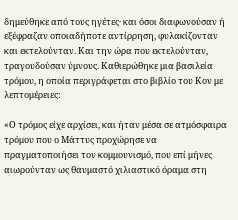δημεύθηκε από τους ηγέτες· και όσοι διαφωνούσαν ή εξέφραζαν οποιαδήποτε αντίρρηση, φυλακίζονταν και εκτελούνταν. Και την ώρα που εκτελούνταν, τραγουδούσαν ύμνους. Καθιερώθηκε μια βασιλεία τρόμου, η οποία περιγράφεται στο βιβλίο του Κον με λεπτομέρειες:

«Ο τρόμος είχε αρχίσει, και ήταν μέσα σε ατμόσφαιρα τρόμου που ο Μάττυς προχώρησε να πραγματοποιήσει τον κομμουνισμό, που επί μήνες αιωρούνταν ως θαυμαστό χιλιαστικό όραμα στη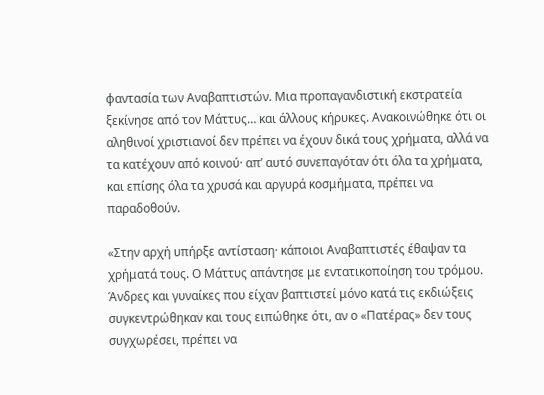φαντασία των Αναβαπτιστών. Μια προπαγανδιστική εκστρατεία ξεκίνησε από τον Μάττυς… και άλλους κήρυκες. Ανακοινώθηκε ότι οι αληθινοί χριστιανοί δεν πρέπει να έχουν δικά τους χρήματα, αλλά να τα κατέχουν από κοινού· απ’ αυτό συνεπαγόταν ότι όλα τα χρήματα, και επίσης όλα τα χρυσά και αργυρά κοσμήματα, πρέπει να παραδοθούν.

«Στην αρχή υπήρξε αντίσταση· κάποιοι Αναβαπτιστές έθαψαν τα χρήματά τους. Ο Μάττυς απάντησε με εντατικοποίηση του τρόμου. Άνδρες και γυναίκες που είχαν βαπτιστεί μόνο κατά τις εκδιώξεις συγκεντρώθηκαν και τους ειπώθηκε ότι, αν ο «Πατέρας» δεν τους συγχωρέσει, πρέπει να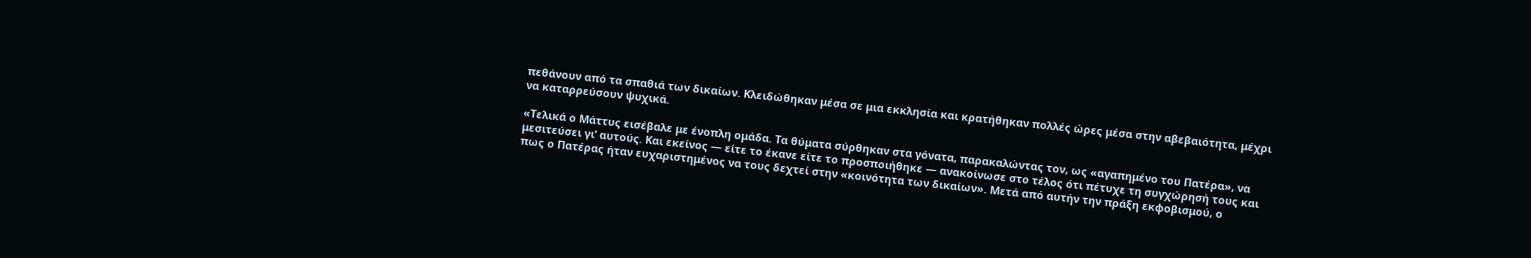πεθάνουν από τα σπαθιά των δικαίων. Κλειδώθηκαν μέσα σε μια εκκλησία και κρατήθηκαν πολλές ώρες μέσα στην αβεβαιότητα, μέχρι να καταρρεύσουν ψυχικά.

«Τελικά ο Μάττυς εισέβαλε με ένοπλη ομάδα. Τα θύματα σύρθηκαν στα γόνατα, παρακαλώντας τον, ως «αγαπημένο του Πατέρα», να μεσιτεύσει γι’ αυτούς. Και εκείνος — είτε το έκανε είτε το προσποιήθηκε — ανακοίνωσε στο τέλος ότι πέτυχε τη συγχώρησή τους και πως ο Πατέρας ήταν ευχαριστημένος να τους δεχτεί στην «κοινότητα των δικαίων». Μετά από αυτήν την πράξη εκφοβισμού, ο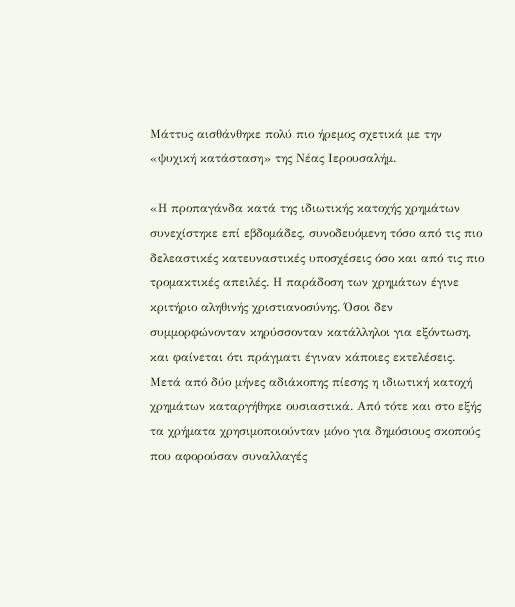Μάττυς αισθάνθηκε πολύ πιο ήρεμος σχετικά με την «ψυχική κατάσταση» της Νέας Ιερουσαλήμ.

«Η προπαγάνδα κατά της ιδιωτικής κατοχής χρημάτων συνεχίστηκε επί εβδομάδες, συνοδευόμενη τόσο από τις πιο δελεαστικές κατευναστικές υποσχέσεις όσο και από τις πιο τρομακτικές απειλές. Η παράδοση των χρημάτων έγινε κριτήριο αληθινής χριστιανοσύνης. Όσοι δεν συμμορφώνονταν κηρύσσονταν κατάλληλοι για εξόντωση, και φαίνεται ότι πράγματι έγιναν κάποιες εκτελέσεις. Μετά από δύο μήνες αδιάκοπης πίεσης η ιδιωτική κατοχή χρημάτων καταργήθηκε ουσιαστικά. Από τότε και στο εξής τα χρήματα χρησιμοποιούνταν μόνο για δημόσιους σκοπούς που αφορούσαν συναλλαγές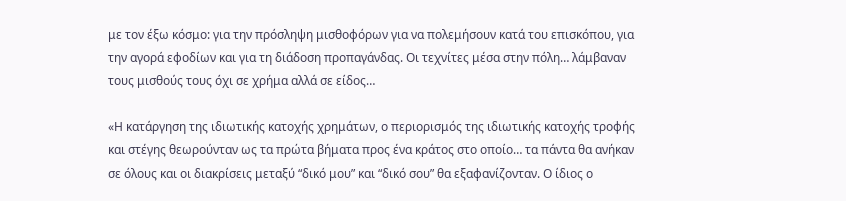με τον έξω κόσμο: για την πρόσληψη μισθοφόρων για να πολεμήσουν κατά του επισκόπου, για την αγορά εφοδίων και για τη διάδοση προπαγάνδας. Οι τεχνίτες μέσα στην πόλη… λάμβαναν τους μισθούς τους όχι σε χρήμα αλλά σε είδος…

«Η κατάργηση της ιδιωτικής κατοχής χρημάτων, ο περιορισμός της ιδιωτικής κατοχής τροφής και στέγης θεωρούνταν ως τα πρώτα βήματα προς ένα κράτος στο οποίο… τα πάντα θα ανήκαν σε όλους και οι διακρίσεις μεταξύ “δικό μου” και “δικό σου” θα εξαφανίζονταν. Ο ίδιος ο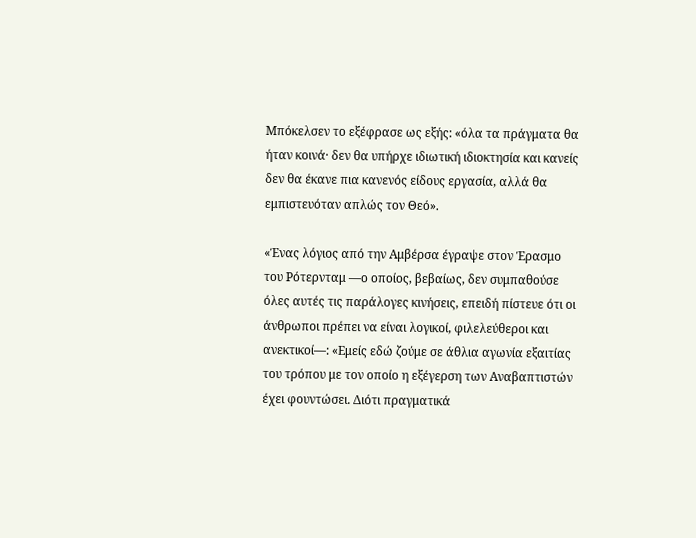Μπόκελσεν το εξέφρασε ως εξής: «όλα τα πράγματα θα ήταν κοινά· δεν θα υπήρχε ιδιωτική ιδιοκτησία και κανείς δεν θα έκανε πια κανενός είδους εργασία, αλλά θα εμπιστευόταν απλώς τον Θεό».

«Ένας λόγιος από την Αμβέρσα έγραψε στον Έρασμο του Ρότερνταμ —ο οποίος, βεβαίως, δεν συμπαθούσε όλες αυτές τις παράλογες κινήσεις, επειδή πίστευε ότι οι άνθρωποι πρέπει να είναι λογικοί, φιλελεύθεροι και ανεκτικοί—: «Εμείς εδώ ζούμε σε άθλια αγωνία εξαιτίας του τρόπου με τον οποίο η εξέγερση των Αναβαπτιστών έχει φουντώσει. Διότι πραγματικά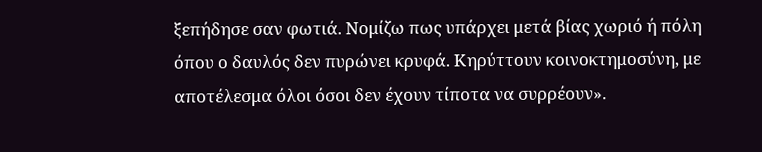ξεπήδησε σαν φωτιά. Νομίζω πως υπάρχει μετά βίας χωριό ή πόλη όπου ο δαυλός δεν πυρώνει κρυφά. Κηρύττουν κοινοκτημοσύνη, με αποτέλεσμα όλοι όσοι δεν έχουν τίποτα να συρρέουν».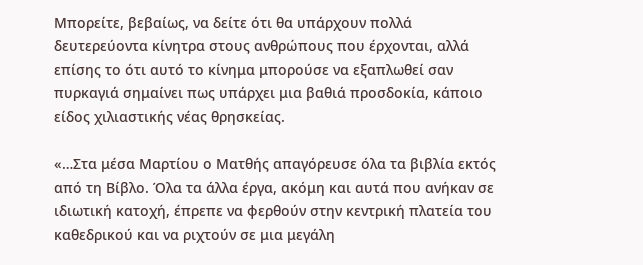Μπορείτε, βεβαίως, να δείτε ότι θα υπάρχουν πολλά δευτερεύοντα κίνητρα στους ανθρώπους που έρχονται, αλλά επίσης το ότι αυτό το κίνημα μπορούσε να εξαπλωθεί σαν πυρκαγιά σημαίνει πως υπάρχει μια βαθιά προσδοκία, κάποιο είδος χιλιαστικής νέας θρησκείας.

«…Στα μέσα Μαρτίου ο Ματθής απαγόρευσε όλα τα βιβλία εκτός από τη Βίβλο. Όλα τα άλλα έργα, ακόμη και αυτά που ανήκαν σε ιδιωτική κατοχή, έπρεπε να φερθούν στην κεντρική πλατεία του καθεδρικού και να ριχτούν σε μια μεγάλη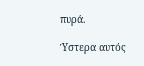πυρά.

Ύστερα αυτός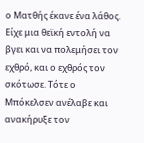ο Ματθής έκανε ένα λάθος. Είχε μια θεϊκή εντολή να βγει και να πολεμήσει τον εχθρό, και ο εχθρός τον σκότωσε. Τότε ο Μπόκελσεν ανέλαβε και ανακήρυξε τον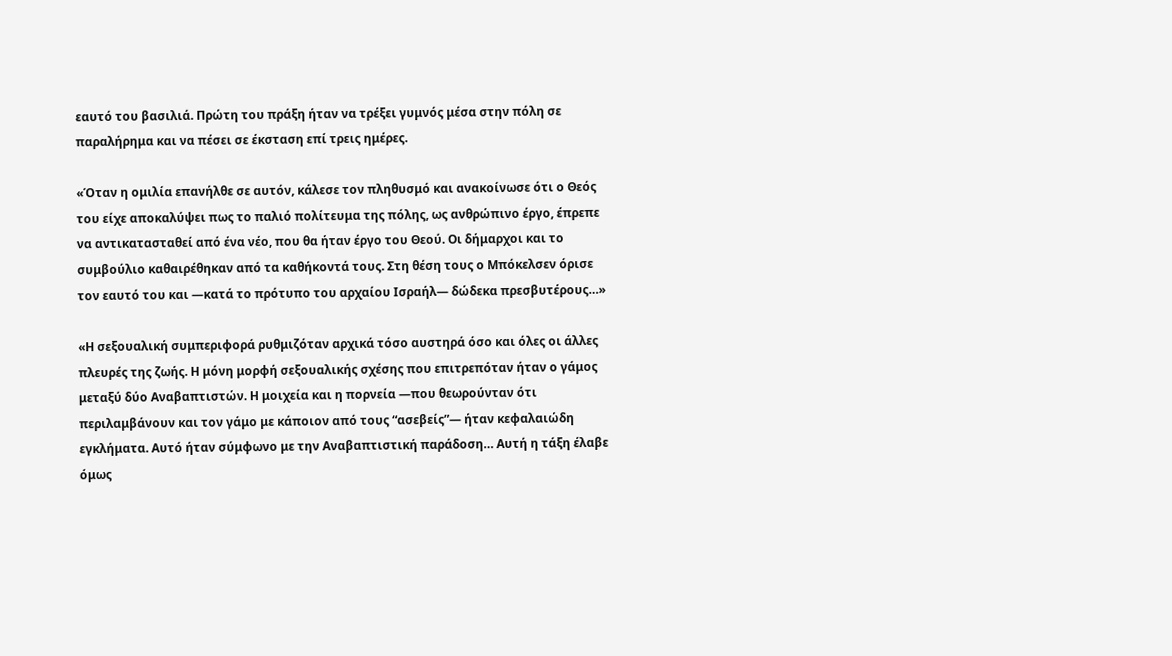εαυτό του βασιλιά. Πρώτη του πράξη ήταν να τρέξει γυμνός μέσα στην πόλη σε παραλήρημα και να πέσει σε έκσταση επί τρεις ημέρες.

«Όταν η ομιλία επανήλθε σε αυτόν, κάλεσε τον πληθυσμό και ανακοίνωσε ότι ο Θεός του είχε αποκαλύψει πως το παλιό πολίτευμα της πόλης, ως ανθρώπινο έργο, έπρεπε να αντικατασταθεί από ένα νέο, που θα ήταν έργο του Θεού. Οι δήμαρχοι και το συμβούλιο καθαιρέθηκαν από τα καθήκοντά τους. Στη θέση τους ο Μπόκελσεν όρισε τον εαυτό του και —κατά το πρότυπο του αρχαίου Ισραήλ— δώδεκα πρεσβυτέρους…»

«Η σεξουαλική συμπεριφορά ρυθμιζόταν αρχικά τόσο αυστηρά όσο και όλες οι άλλες πλευρές της ζωής. Η μόνη μορφή σεξουαλικής σχέσης που επιτρεπόταν ήταν ο γάμος μεταξύ δύο Αναβαπτιστών. Η μοιχεία και η πορνεία —που θεωρούνταν ότι περιλαμβάνουν και τον γάμο με κάποιον από τους “ασεβείς”— ήταν κεφαλαιώδη εγκλήματα. Αυτό ήταν σύμφωνο με την Αναβαπτιστική παράδοση… Αυτή η τάξη έλαβε όμως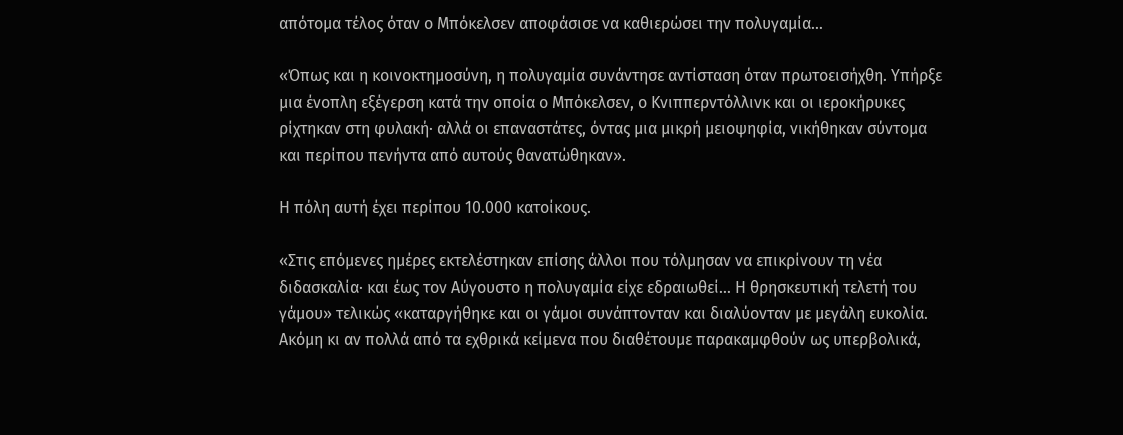απότομα τέλος όταν ο Μπόκελσεν αποφάσισε να καθιερώσει την πολυγαμία…

«Όπως και η κοινοκτημοσύνη, η πολυγαμία συνάντησε αντίσταση όταν πρωτοεισήχθη. Υπήρξε μια ένοπλη εξέγερση κατά την οποία ο Μπόκελσεν, ο Κνιππερντόλλινκ και οι ιεροκήρυκες ρίχτηκαν στη φυλακή· αλλά οι επαναστάτες, όντας μια μικρή μειοψηφία, νικήθηκαν σύντομα και περίπου πενήντα από αυτούς θανατώθηκαν».

Η πόλη αυτή έχει περίπου 10.000 κατοίκους.

«Στις επόμενες ημέρες εκτελέστηκαν επίσης άλλοι που τόλμησαν να επικρίνουν τη νέα διδασκαλία· και έως τον Αύγουστο η πολυγαμία είχε εδραιωθεί… Η θρησκευτική τελετή του γάμου» τελικώς «καταργήθηκε και οι γάμοι συνάπτονταν και διαλύονταν με μεγάλη ευκολία. Ακόμη κι αν πολλά από τα εχθρικά κείμενα που διαθέτουμε παρακαμφθούν ως υπερβολικά,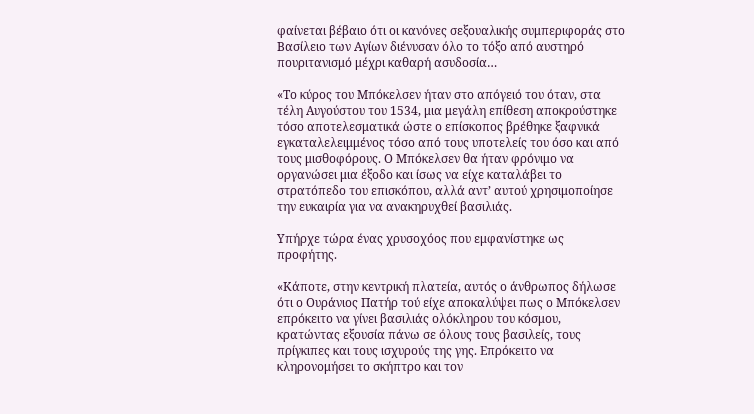φαίνεται βέβαιο ότι οι κανόνες σεξουαλικής συμπεριφοράς στο Βασίλειο των Αγίων διένυσαν όλο το τόξο από αυστηρό πουριτανισμό μέχρι καθαρή ασυδοσία…

«Το κύρος του Μπόκελσεν ήταν στο απόγειό του όταν, στα τέλη Αυγούστου του 1534, μια μεγάλη επίθεση αποκρούστηκε τόσο αποτελεσματικά ώστε ο επίσκοπος βρέθηκε ξαφνικά εγκαταλελειμμένος τόσο από τους υποτελείς του όσο και από τους μισθοφόρους. Ο Μπόκελσεν θα ήταν φρόνιμο να οργανώσει μια έξοδο και ίσως να είχε καταλάβει το στρατόπεδο του επισκόπου, αλλά αντ’ αυτού χρησιμοποίησε την ευκαιρία για να ανακηρυχθεί βασιλιάς.

Υπήρχε τώρα ένας χρυσοχόος που εμφανίστηκε ως προφήτης.

«Κάποτε, στην κεντρική πλατεία, αυτός ο άνθρωπος δήλωσε ότι ο Ουράνιος Πατήρ τού είχε αποκαλύψει πως ο Μπόκελσεν επρόκειτο να γίνει βασιλιάς ολόκληρου του κόσμου, κρατώντας εξουσία πάνω σε όλους τους βασιλείς, τους πρίγκιπες και τους ισχυρούς της γης. Επρόκειτο να κληρονομήσει το σκήπτρο και τον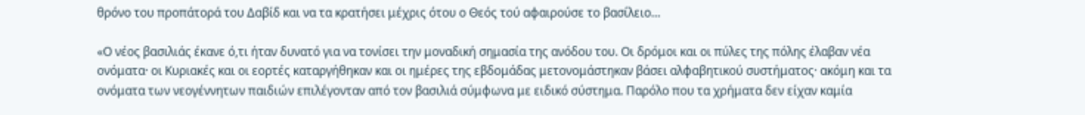θρόνο του προπάτορά του Δαβίδ και να τα κρατήσει μέχρις ότου ο Θεός τού αφαιρούσε το βασίλειο…

«Ο νέος βασιλιάς έκανε ό,τι ήταν δυνατό για να τονίσει την μοναδική σημασία της ανόδου του. Οι δρόμοι και οι πύλες της πόλης έλαβαν νέα ονόματα· οι Κυριακές και οι εορτές καταργήθηκαν και οι ημέρες της εβδομάδας μετονομάστηκαν βάσει αλφαβητικού συστήματος· ακόμη και τα ονόματα των νεογέννητων παιδιών επιλέγονταν από τον βασιλιά σύμφωνα με ειδικό σύστημα. Παρόλο που τα χρήματα δεν είχαν καμία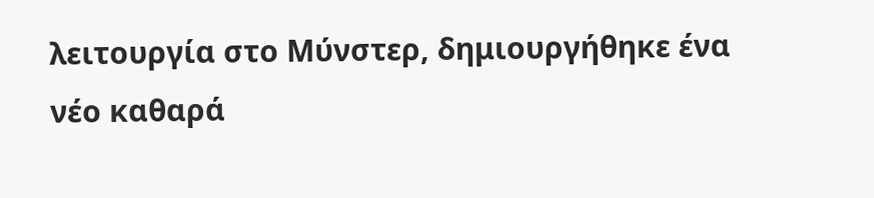λειτουργία στο Μύνστερ, δημιουργήθηκε ένα νέο καθαρά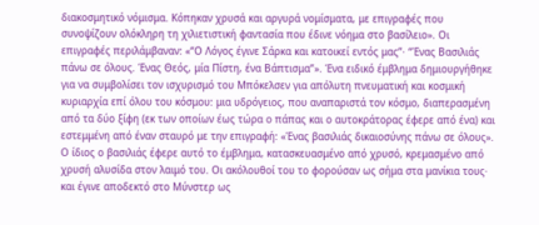διακοσμητικό νόμισμα. Κόπηκαν χρυσά και αργυρά νομίσματα, με επιγραφές που συνοψίζουν ολόκληρη τη χιλιετιστική φαντασία που έδινε νόημα στο βασίλειο». Οι επιγραφές περιλάμβαναν: «“Ο Λόγος έγινε Σάρκα και κατοικεί εντός μας”· “Ένας Βασιλιάς πάνω σε όλους. Ένας Θεός, μία Πίστη, ένα Βάπτισμα”». Ένα ειδικό έμβλημα δημιουργήθηκε για να συμβολίσει τον ισχυρισμό του Μπόκελσεν για απόλυτη πνευματική και κοσμική κυριαρχία επί όλου του κόσμου: μια υδρόγειος, που αναπαριστά τον κόσμο, διαπερασμένη από τα δύο ξίφη (εκ των οποίων έως τώρα ο πάπας και ο αυτοκράτορας έφερε από ένα) και εστεμμένη από έναν σταυρό με την επιγραφή: «Ένας βασιλιάς δικαιοσύνης πάνω σε όλους». Ο ίδιος ο βασιλιάς έφερε αυτό το έμβλημα, κατασκευασμένο από χρυσό, κρεμασμένο από χρυσή αλυσίδα στον λαιμό του. Οι ακόλουθοί του το φορούσαν ως σήμα στα μανίκια τους· και έγινε αποδεκτό στο Μύνστερ ως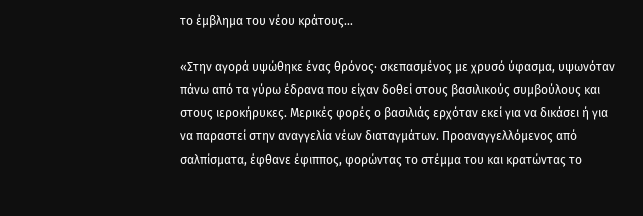το έμβλημα του νέου κράτους…

«Στην αγορά υψώθηκε ένας θρόνος· σκεπασμένος με χρυσό ύφασμα, υψωνόταν πάνω από τα γύρω έδρανα που είχαν δοθεί στους βασιλικούς συμβούλους και στους ιεροκήρυκες. Μερικές φορές ο βασιλιάς ερχόταν εκεί για να δικάσει ή για να παραστεί στην αναγγελία νέων διαταγμάτων. Προαναγγελλόμενος από σαλπίσματα, έφθανε έφιππος, φορώντας το στέμμα του και κρατώντας το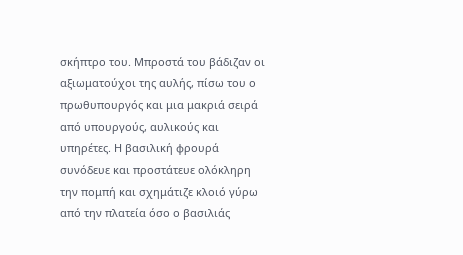σκήπτρο του. Μπροστά του βάδιζαν οι αξιωματούχοι της αυλής, πίσω του ο πρωθυπουργός και μια μακριά σειρά από υπουργούς, αυλικούς και υπηρέτες. Η βασιλική φρουρά συνόδευε και προστάτευε ολόκληρη την πομπή και σχημάτιζε κλοιό γύρω από την πλατεία όσο ο βασιλιάς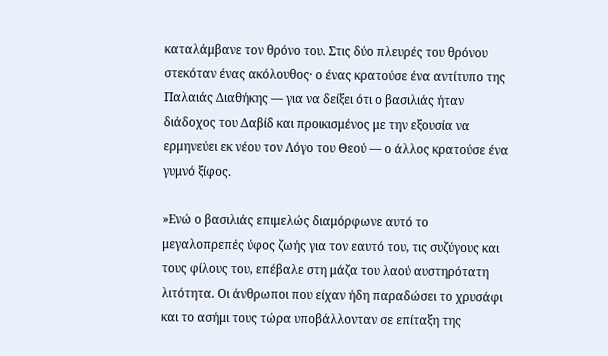καταλάμβανε τον θρόνο του. Στις δύο πλευρές του θρόνου στεκόταν ένας ακόλουθος· ο ένας κρατούσε ένα αντίτυπο της Παλαιάς Διαθήκης — για να δείξει ότι ο βασιλιάς ήταν διάδοχος του Δαβίδ και προικισμένος με την εξουσία να ερμηνεύει εκ νέου τον Λόγο του Θεού — ο άλλος κρατούσε ένα γυμνό ξίφος.

»Ενώ ο βασιλιάς επιμελώς διαμόρφωνε αυτό το μεγαλοπρεπές ύφος ζωής για τον εαυτό του, τις συζύγους και τους φίλους του, επέβαλε στη μάζα του λαού αυστηρότατη λιτότητα. Οι άνθρωποι που είχαν ήδη παραδώσει το χρυσάφι και το ασήμι τους τώρα υποβάλλονταν σε επίταξη της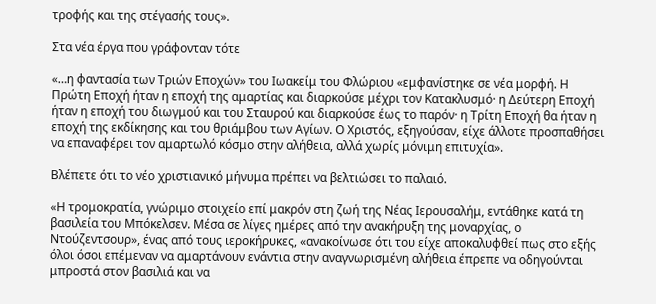τροφής και της στέγασής τους».

Στα νέα έργα που γράφονταν τότε

«…η φαντασία των Τριών Εποχών» του Ιωακείμ του Φλώριου «εμφανίστηκε σε νέα μορφή. Η Πρώτη Εποχή ήταν η εποχή της αμαρτίας και διαρκούσε μέχρι τον Κατακλυσμό· η Δεύτερη Εποχή ήταν η εποχή του διωγμού και του Σταυρού και διαρκούσε έως το παρόν· η Τρίτη Εποχή θα ήταν η εποχή της εκδίκησης και του θριάμβου των Αγίων. Ο Χριστός, εξηγούσαν, είχε άλλοτε προσπαθήσει να επαναφέρει τον αμαρτωλό κόσμο στην αλήθεια, αλλά χωρίς μόνιμη επιτυχία».

Βλέπετε ότι το νέο χριστιανικό μήνυμα πρέπει να βελτιώσει το παλαιό.

«Η τρομοκρατία, γνώριμο στοιχείο επί μακρόν στη ζωή της Νέας Ιερουσαλήμ, εντάθηκε κατά τη βασιλεία του Μπόκελσεν. Μέσα σε λίγες ημέρες από την ανακήρυξη της μοναρχίας, ο Ντούζεντσουρ», ένας από τους ιεροκήρυκες, «ανακοίνωσε ότι του είχε αποκαλυφθεί πως στο εξής όλοι όσοι επέμεναν να αμαρτάνουν ενάντια στην αναγνωρισμένη αλήθεια έπρεπε να οδηγούνται μπροστά στον βασιλιά και να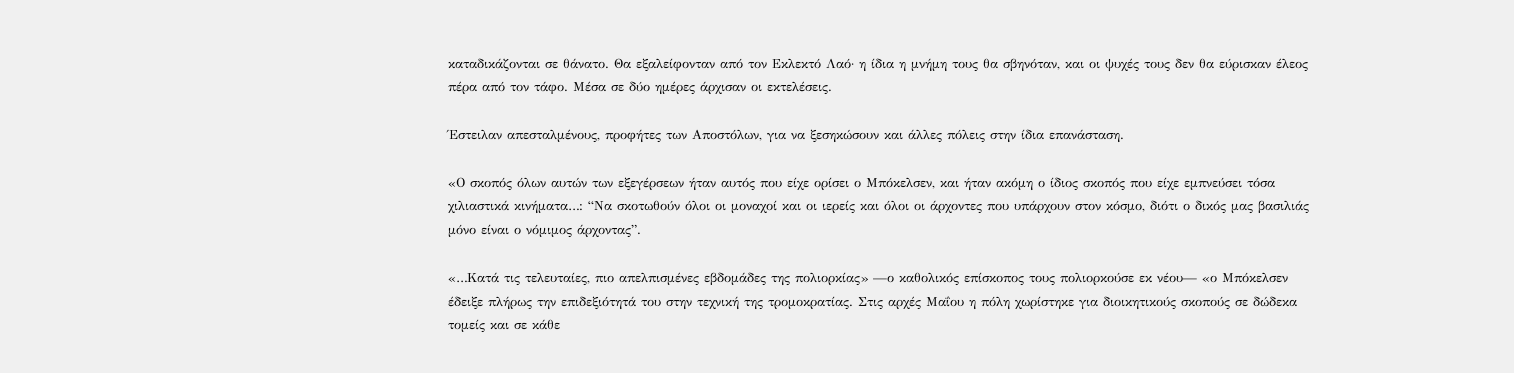καταδικάζονται σε θάνατο. Θα εξαλείφονταν από τον Εκλεκτό Λαό· η ίδια η μνήμη τους θα σβηνόταν, και οι ψυχές τους δεν θα εύρισκαν έλεος πέρα από τον τάφο. Μέσα σε δύο ημέρες άρχισαν οι εκτελέσεις.

Έστειλαν απεσταλμένους, προφήτες των Αποστόλων, για να ξεσηκώσουν και άλλες πόλεις στην ίδια επανάσταση.

«Ο σκοπός όλων αυτών των εξεγέρσεων ήταν αυτός που είχε ορίσει ο Μπόκελσεν, και ήταν ακόμη ο ίδιος σκοπός που είχε εμπνεύσει τόσα χιλιαστικά κινήματα…: “Να σκοτωθούν όλοι οι μοναχοί και οι ιερείς και όλοι οι άρχοντες που υπάρχουν στον κόσμο, διότι ο δικός μας βασιλιάς μόνο είναι ο νόμιμος άρχοντας”.

«…Κατά τις τελευταίες, πιο απελπισμένες εβδομάδες της πολιορκίας» —ο καθολικός επίσκοπος τους πολιορκούσε εκ νέου— «ο Μπόκελσεν έδειξε πλήρως την επιδεξιότητά του στην τεχνική της τρομοκρατίας. Στις αρχές Μαΐου η πόλη χωρίστηκε για διοικητικούς σκοπούς σε δώδεκα τομείς και σε κάθε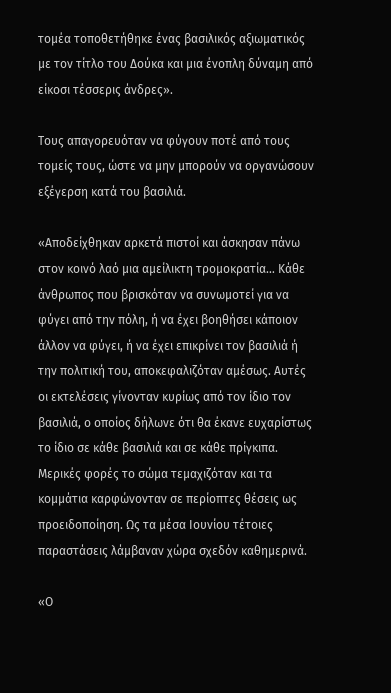τομέα τοποθετήθηκε ένας βασιλικός αξιωματικός με τον τίτλο του Δούκα και μια ένοπλη δύναμη από είκοσι τέσσερις άνδρες».

Τους απαγορευόταν να φύγουν ποτέ από τους τομείς τους, ώστε να μην μπορούν να οργανώσουν εξέγερση κατά του βασιλιά.

«Αποδείχθηκαν αρκετά πιστοί και άσκησαν πάνω στον κοινό λαό μια αμείλικτη τρομοκρατία… Κάθε άνθρωπος που βρισκόταν να συνωμοτεί για να φύγει από την πόλη, ή να έχει βοηθήσει κάποιον άλλον να φύγει, ή να έχει επικρίνει τον βασιλιά ή την πολιτική του, αποκεφαλιζόταν αμέσως. Αυτές οι εκτελέσεις γίνονταν κυρίως από τον ίδιο τον βασιλιά, ο οποίος δήλωνε ότι θα έκανε ευχαρίστως το ίδιο σε κάθε βασιλιά και σε κάθε πρίγκιπα. Μερικές φορές το σώμα τεμαχιζόταν και τα κομμάτια καρφώνονταν σε περίοπτες θέσεις ως προειδοποίηση. Ως τα μέσα Ιουνίου τέτοιες παραστάσεις λάμβαναν χώρα σχεδόν καθημερινά.

«Ο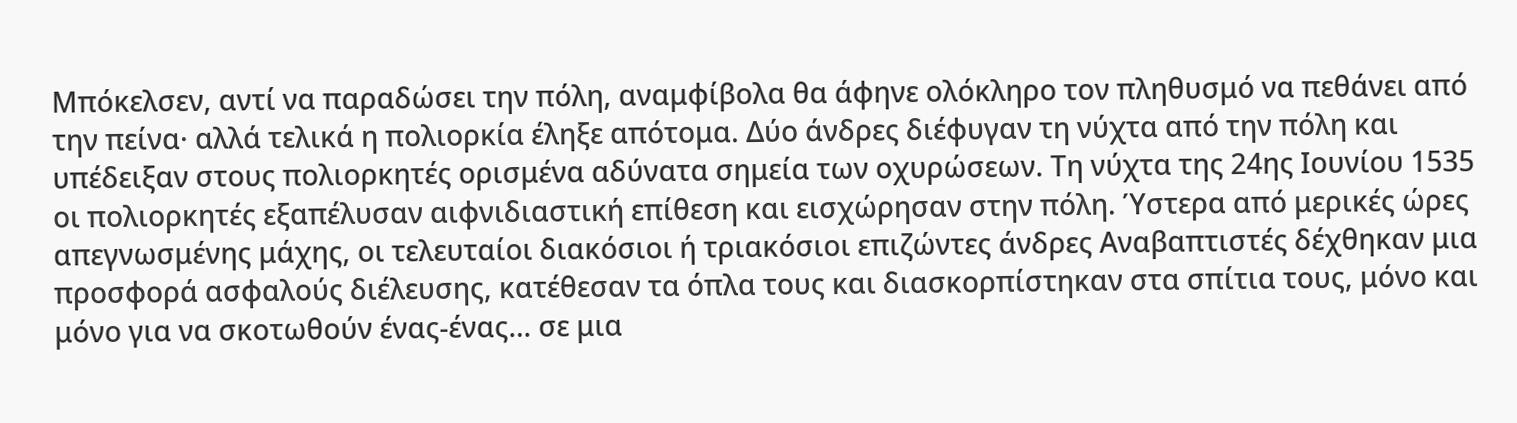Μπόκελσεν, αντί να παραδώσει την πόλη, αναμφίβολα θα άφηνε ολόκληρο τον πληθυσμό να πεθάνει από την πείνα· αλλά τελικά η πολιορκία έληξε απότομα. Δύο άνδρες διέφυγαν τη νύχτα από την πόλη και υπέδειξαν στους πολιορκητές ορισμένα αδύνατα σημεία των οχυρώσεων. Τη νύχτα της 24ης Ιουνίου 1535 οι πολιορκητές εξαπέλυσαν αιφνιδιαστική επίθεση και εισχώρησαν στην πόλη. Ύστερα από μερικές ώρες απεγνωσμένης μάχης, οι τελευταίοι διακόσιοι ή τριακόσιοι επιζώντες άνδρες Αναβαπτιστές δέχθηκαν μια προσφορά ασφαλούς διέλευσης, κατέθεσαν τα όπλα τους και διασκορπίστηκαν στα σπίτια τους, μόνο και μόνο για να σκοτωθούν ένας-ένας… σε μια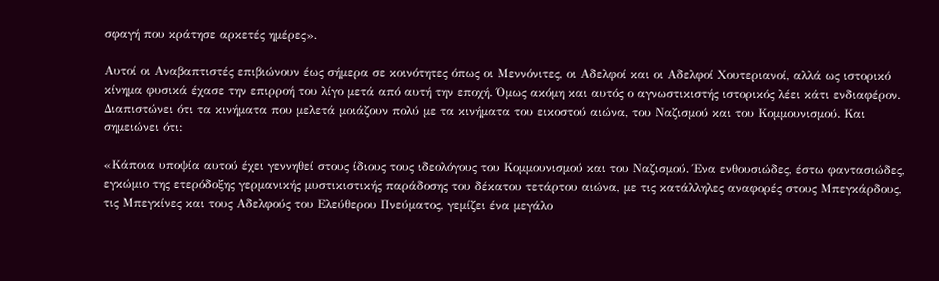σφαγή που κράτησε αρκετές ημέρες».

Αυτοί οι Αναβαπτιστές επιβιώνουν έως σήμερα σε κοινότητες όπως οι Μεννόνιτες, οι Αδελφοί και οι Αδελφοί Χουτεριανοί, αλλά ως ιστορικό κίνημα φυσικά έχασε την επιρροή του λίγο μετά από αυτή την εποχή. Όμως ακόμη και αυτός ο αγνωστικιστής ιστορικός λέει κάτι ενδιαφέρον. Διαπιστώνει ότι τα κινήματα που μελετά μοιάζουν πολύ με τα κινήματα του εικοστού αιώνα, του Ναζισμού και του Κομμουνισμού. Και σημειώνει ότι:

«Κάποια υποψία αυτού έχει γεννηθεί στους ίδιους τους ιδεολόγους του Κομμουνισμού και του Ναζισμού. Ένα ενθουσιώδες, έστω φαντασιώδες, εγκώμιο της ετερόδοξης γερμανικής μυστικιστικής παράδοσης του δέκατου τετάρτου αιώνα, με τις κατάλληλες αναφορές στους Μπεγκάρδους, τις Μπεγκίνες και τους Αδελφούς του Ελεύθερου Πνεύματος, γεμίζει ένα μεγάλο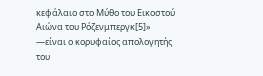κεφάλαιο στο Μύθο του Εικοστού Αιώνα του Ρόζενμπεργκ[5]» —είναι ο κορυφαίος απολογητής του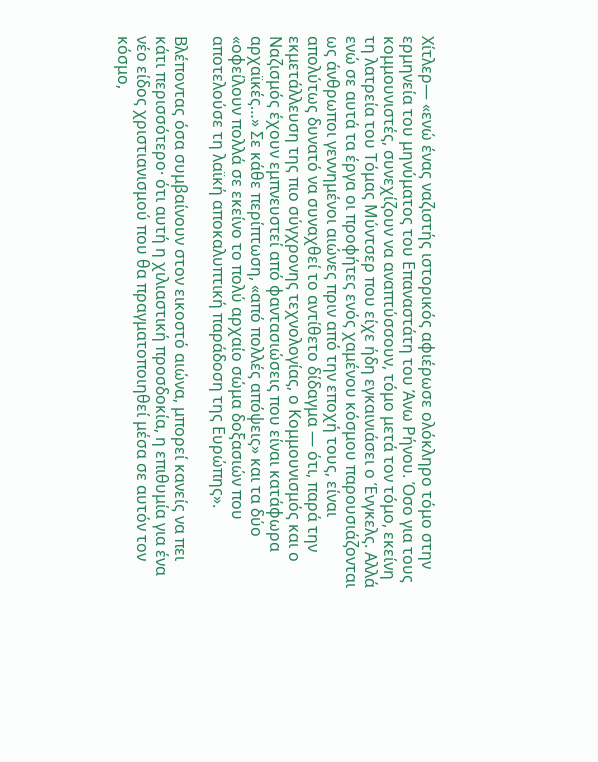Χίτλερ— «ενώ ένας ναζιστής ιστορικός αφιέρωσε ολόκληρο τόμο στην ερμηνεία του μηνύματος του Επαναστάτη του Άνω Ρήνου. Όσο για τους κομμουνιστές, συνεχίζουν να αναπτύσσουν, τόμο μετά τον τόμο, εκείνη τη λατρεία του Τόμας Μύντσερ που είχε ήδη εγκαινιάσει ο Ένγκελς. Αλλά ενώ σε αυτά τα έργα οι προφήτες ενός χαμένου κόσμου παρουσιάζονται ως άνθρωποι γεννημένοι αιώνες πριν από την εποχή τους, είναι απολύτως δυνατό να συναχθεί το αντίθετο δίδαγμα — ότι, παρά την εκμετάλλευση της πιο σύγχρονης τεχνολογίας, ο Κομμουνισμός και ο Ναζισμός έχουν εμπνευστεί από φαντασιώσεις που είναι κατάφωρα αρχαϊκές…» Σε κάθε περίπτωση, «από πολλές απόψεις» και τα δύο «οφείλουν πολλά σε εκείνο το πολύ αρχαίο σώμα δοξασιών που αποτελούσε τη λαϊκή αποκαλυπτική παράδοση της Ευρώπης».

Βλέποντας όσα συμβαίνουν στον εικοστό αιώνα, μπορεί κανείς να πει κάτι περισσότερο· ότι αυτή η χιλιαστική προσδοκία, η επιθυμία για ένα νέο είδος χριστιανισμού που θα πραγματοποιηθεί μέσα σε αυτόν τον κόσμο,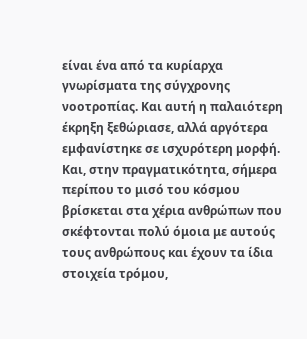είναι ένα από τα κυρίαρχα γνωρίσματα της σύγχρονης νοοτροπίας. Και αυτή η παλαιότερη έκρηξη ξεθώριασε, αλλά αργότερα εμφανίστηκε σε ισχυρότερη μορφή. Και, στην πραγματικότητα, σήμερα περίπου το μισό του κόσμου βρίσκεται στα χέρια ανθρώπων που σκέφτονται πολύ όμοια με αυτούς τους ανθρώπους και έχουν τα ίδια στοιχεία τρόμου,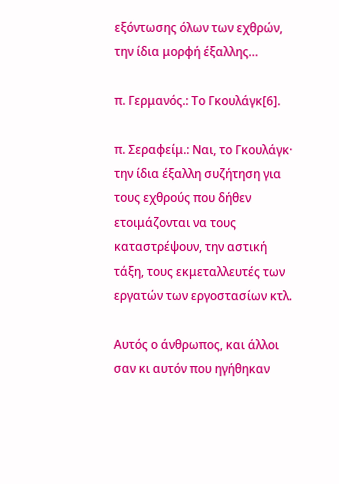εξόντωσης όλων των εχθρών, την ίδια μορφή έξαλλης…

π. Γερμανός.: Το Γκουλάγκ[6].

π. Σεραφείμ.: Ναι, το Γκουλάγκ· την ίδια έξαλλη συζήτηση για τους εχθρούς που δήθεν ετοιμάζονται να τους καταστρέψουν, την αστική τάξη, τους εκμεταλλευτές των εργατών των εργοστασίων κτλ.

Αυτός ο άνθρωπος, και άλλοι σαν κι αυτόν που ηγήθηκαν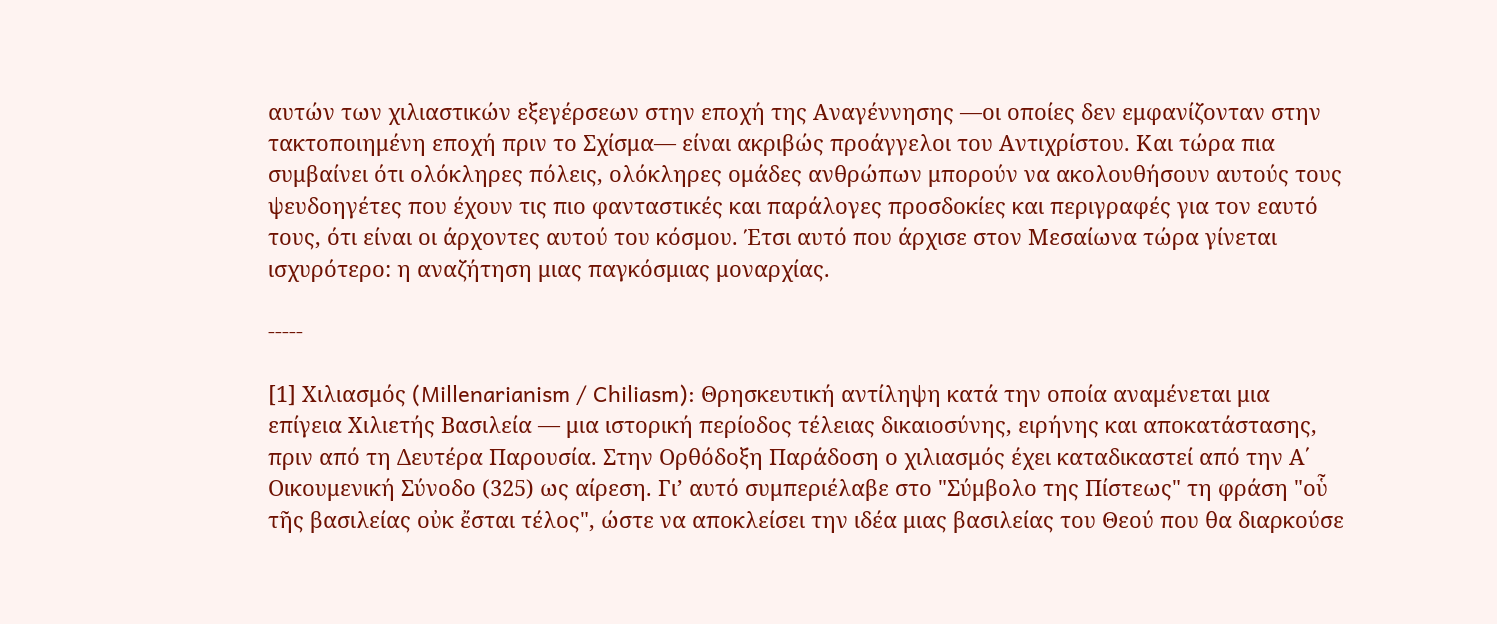αυτών των χιλιαστικών εξεγέρσεων στην εποχή της Αναγέννησης —οι οποίες δεν εμφανίζονταν στην τακτοποιημένη εποχή πριν το Σχίσμα— είναι ακριβώς προάγγελοι του Αντιχρίστου. Και τώρα πια συμβαίνει ότι ολόκληρες πόλεις, ολόκληρες ομάδες ανθρώπων μπορούν να ακολουθήσουν αυτούς τους ψευδοηγέτες που έχουν τις πιο φανταστικές και παράλογες προσδοκίες και περιγραφές για τον εαυτό τους, ότι είναι οι άρχοντες αυτού του κόσμου. Έτσι αυτό που άρχισε στον Μεσαίωνα τώρα γίνεται ισχυρότερο: η αναζήτηση μιας παγκόσμιας μοναρχίας.

-----

[1] Χιλιασμός (Millenarianism / Chiliasm): Θρησκευτική αντίληψη κατά την οποία αναμένεται μια επίγεια Χιλιετής Βασιλεία — μια ιστορική περίοδος τέλειας δικαιοσύνης, ειρήνης και αποκατάστασης, πριν από τη Δευτέρα Παρουσία. Στην Ορθόδοξη Παράδοση ο χιλιασμός έχει καταδικαστεί από την Α΄ Οικουμενική Σύνοδο (325) ως αίρεση. Γι’ αυτό συμπεριέλαβε στο "Σύμβολο της Πίστεως" τη φράση "οὗ τῆς βασιλείας οὐκ ἔσται τέλος", ώστε να αποκλείσει την ιδέα μιας βασιλείας του Θεού που θα διαρκούσε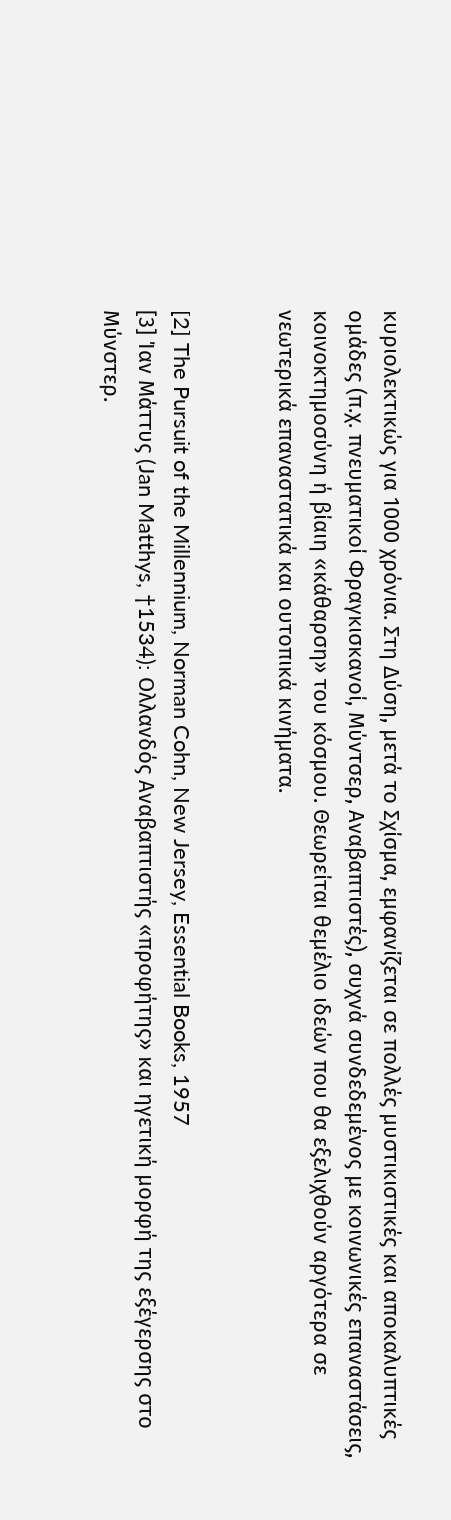κυριολεκτικώς για 1000 χρόνια. Στη Δύση, μετά το Σχίσμα, εμφανίζεται σε πολλές μυστικιστικές και αποκαλυπτικές ομάδες (π.χ. πνευματικοί Φραγκισκανοί, Μύντσερ, Αναβαπτιστές), συχνά συνδεδεμένος με κοινωνικές επαναστάσεις, κοινοκτημοσύνη ή βίαιη «κάθαρση» του κόσμου. Θεωρείται θεμέλιο ιδεών που θα εξελιχθούν αργότερα σε νεωτερικά επαναστατικά και ουτοπικά κινήματα.


[2] The Pursuit of the Millennium, Norman Cohn, New Jersey, Essential Books, 1957
[3] Ίαν Μάττυς (Jan Matthys, †1534): Ολλανδός Αναβαπτιστής «προφήτης» και ηγετική μορφή της εξέγερσης στο Μύνστερ.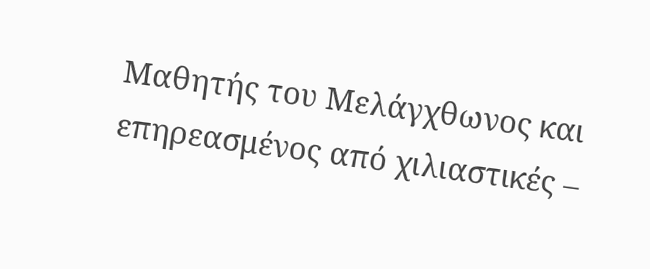Μαθητής του Μελάγχθωνος και επηρεασμένος από χιλιαστικές –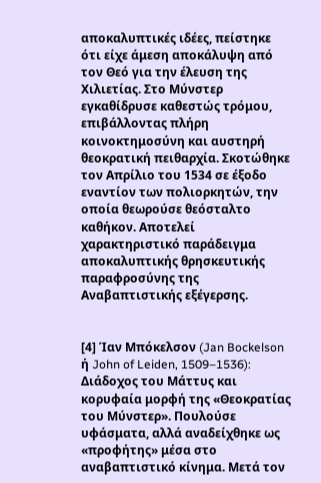αποκαλυπτικές ιδέες, πείστηκε ότι είχε άμεση αποκάλυψη από τον Θεό για την έλευση της Χιλιετίας. Στο Μύνστερ εγκαθίδρυσε καθεστώς τρόμου, επιβάλλοντας πλήρη κοινοκτημοσύνη και αυστηρή θεοκρατική πειθαρχία. Σκοτώθηκε τον Απρίλιο του 1534 σε έξοδο εναντίον των πολιορκητών, την οποία θεωρούσε θεόσταλτο καθήκον. Αποτελεί χαρακτηριστικό παράδειγμα αποκαλυπτικής θρησκευτικής παραφροσύνης της Αναβαπτιστικής εξέγερσης.


[4] Ίαν Μπόκελσον (Jan Bockelson ή John of Leiden, 1509–1536): Διάδοχος του Μάττυς και κορυφαία μορφή της «Θεοκρατίας του Μύνστερ». Πουλούσε υφάσματα, αλλά αναδείχθηκε ως «προφήτης» μέσα στο αναβαπτιστικό κίνημα. Μετά τον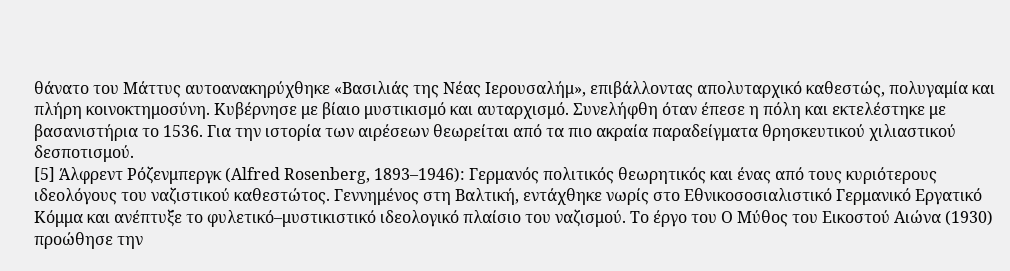θάνατο του Μάττυς αυτοανακηρύχθηκε «Βασιλιάς της Νέας Ιερουσαλήμ», επιβάλλοντας απολυταρχικό καθεστώς, πολυγαμία και πλήρη κοινοκτημοσύνη. Κυβέρνησε με βίαιο μυστικισμό και αυταρχισμό. Συνελήφθη όταν έπεσε η πόλη και εκτελέστηκε με βασανιστήρια το 1536. Για την ιστορία των αιρέσεων θεωρείται από τα πιο ακραία παραδείγματα θρησκευτικού χιλιαστικού δεσποτισμού.
[5] Άλφρεντ Ρόζενμπεργκ (Alfred Rosenberg, 1893–1946): Γερμανός πολιτικός θεωρητικός και ένας από τους κυριότερους ιδεολόγους του ναζιστικού καθεστώτος. Γεννημένος στη Βαλτική, εντάχθηκε νωρίς στο Εθνικοσοσιαλιστικό Γερμανικό Εργατικό Κόμμα και ανέπτυξε το φυλετικό–μυστικιστικό ιδεολογικό πλαίσιο του ναζισμού. Το έργο του Ο Μύθος του Εικοστού Αιώνα (1930) προώθησε την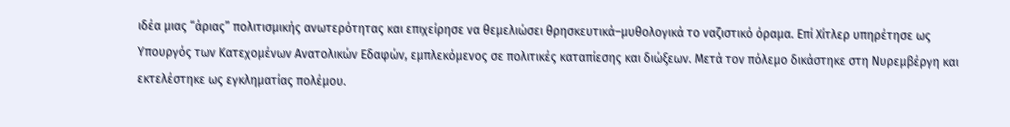ιδέα μιας “άριας” πολιτισμικής ανωτερότητας και επιχείρησε να θεμελιώσει θρησκευτικά–μυθολογικά το ναζιστικό όραμα. Επί Χίτλερ υπηρέτησε ως Υπουργός των Κατεχομένων Ανατολικών Εδαφών, εμπλεκόμενος σε πολιτικές καταπίεσης και διώξεων. Μετά τον πόλεμο δικάστηκε στη Νυρεμβέργη και εκτελέστηκε ως εγκληματίας πολέμου.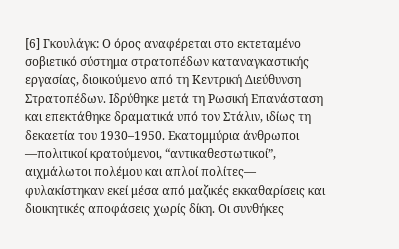[6] Γκουλάγκ: Ο όρος αναφέρεται στο εκτεταμένο σοβιετικό σύστημα στρατοπέδων καταναγκαστικής εργασίας, διοικούμενο από τη Κεντρική Διεύθυνση Στρατοπέδων. Ιδρύθηκε μετά τη Ρωσική Επανάσταση και επεκτάθηκε δραματικά υπό τον Στάλιν, ιδίως τη δεκαετία του 1930–1950. Εκατομμύρια άνθρωποι —πολιτικοί κρατούμενοι, “αντικαθεστωτικοί”, αιχμάλωτοι πολέμου και απλοί πολίτες— φυλακίστηκαν εκεί μέσα από μαζικές εκκαθαρίσεις και διοικητικές αποφάσεις χωρίς δίκη. Οι συνθήκες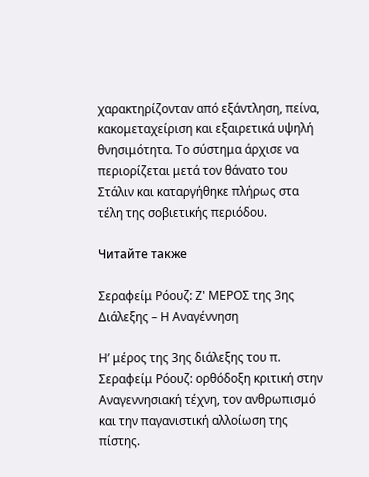χαρακτηρίζονταν από εξάντληση, πείνα, κακομεταχείριση και εξαιρετικά υψηλή θνησιμότητα. Το σύστημα άρχισε να περιορίζεται μετά τον θάνατο του Στάλιν και καταργήθηκε πλήρως στα τέλη της σοβιετικής περιόδου.

Читайте также

Σεραφείμ Ρόουζ: Ζ' ΜΕΡΟΣ της 3ης Διάλεξης – Η Αναγέννηση

Η’ μέρος της 3ης διάλεξης του π. Σεραφείμ Ρόουζ: ορθόδοξη κριτική στην Αναγεννησιακή τέχνη, τον ανθρωπισμό και την παγανιστική αλλοίωση της πίστης.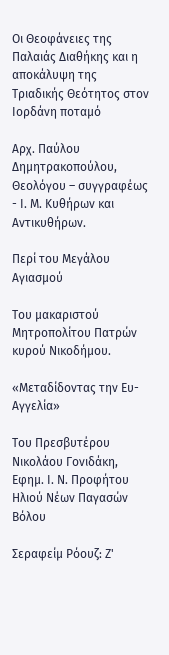Οι Θεοφάνειες της Παλαιάς Διαθήκης και η αποκάλυψη της Τριαδικής Θεότητος στον Ιορδάνη ποταμό

Αρχ. Παύλου Δημητρακοπούλου, Θεολόγου – συγγραφέως - Ι. Μ. Κυθήρων και Αντικυθήρων.

Περί του Μεγάλου Αγιασμού

Του μακαριστού Μητροπολίτου Πατρών κυρού Νικοδήμου.

«Μεταδίδοντας την Ευ-Αγγελία»

Του Πρεσβυτέρου Νικολάου Γονιδάκη, Εφημ. Ι. Ν. Προφήτου Ηλιού Νέων Παγασών Βόλου

Σεραφείμ Ρόουζ: Ζ'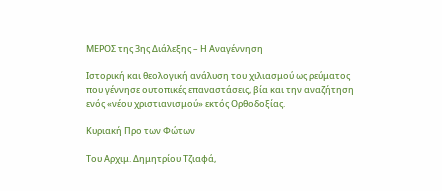ΜΕΡΟΣ της 3ης Διάλεξης – Η Αναγέννηση

Ιστορική και θεολογική ανάλυση του χιλιασμού ως ρεύματος που γέννησε ουτοπικές επαναστάσεις, βία και την αναζήτηση ενός «νέου χριστιανισμού» εκτός Ορθοδοξίας.

Κυριακή Προ των Φώτων

Του Αρχιμ. Δημητρίου Τζιαφά,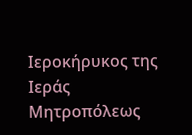Ιεροκήρυκος της Ιεράς Μητροπόλεως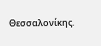Θεσσαλονίκης.